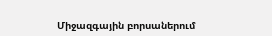Միջազգային բորսաներում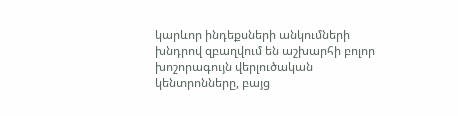կարևոր ինդեքսների անկումների խնդրով զբաղվում են աշխարհի բոլոր խոշորագույն վերլուծական կենտրոնները, բայց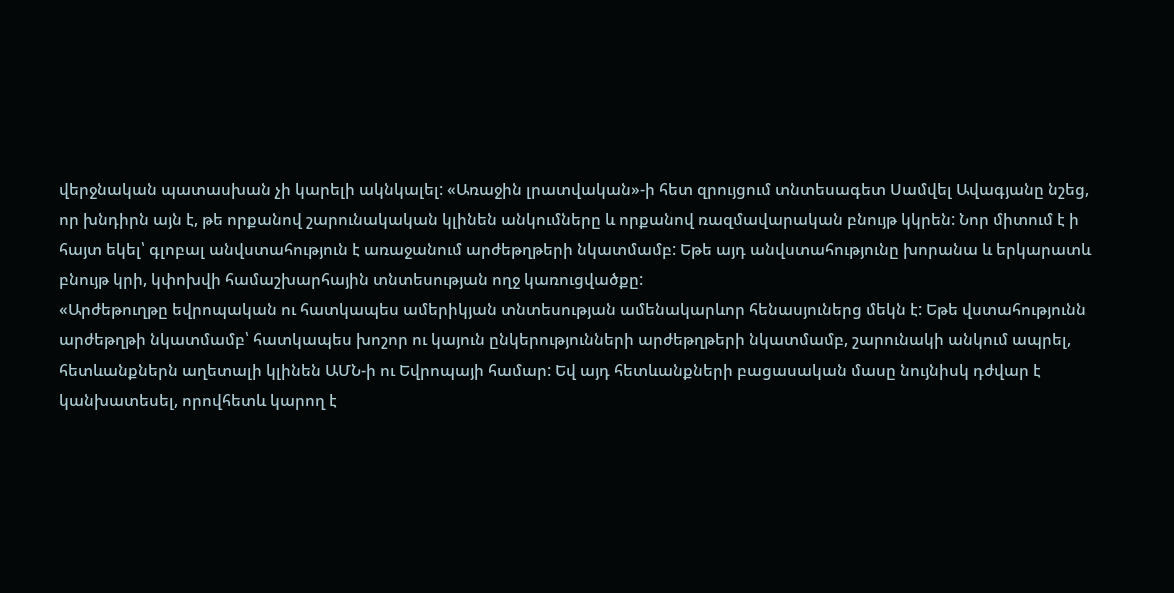վերջնական պատասխան չի կարելի ակնկալել: «Առաջին լրատվական»-ի հետ զրույցում տնտեսագետ Սամվել Ավագյանը նշեց, որ խնդիրն այն է, թե որքանով շարունակական կլինեն անկումները և որքանով ռազմավարական բնույթ կկրեն: Նոր միտում է ի հայտ եկել՝ գլոբալ անվստահություն է առաջանում արժեթղթերի նկատմամբ: Եթե այդ անվստահությունը խորանա և երկարատև բնույթ կրի, կփոխվի համաշխարհային տնտեսության ողջ կառուցվածքը:
«Արժեթուղթը եվրոպական ու հատկապես ամերիկյան տնտեսության ամենակարևոր հենասյուներց մեկն է: Եթե վստահությունն արժեթղթի նկատմամբ՝ հատկապես խոշոր ու կայուն ընկերությունների արժեթղթերի նկատմամբ, շարունակի անկում ապրել, հետևանքներն աղետալի կլինեն ԱՄՆ-ի ու Եվրոպայի համար: Եվ այդ հետևանքների բացասական մասը նույնիսկ դժվար է կանխատեսել, որովհետև կարող է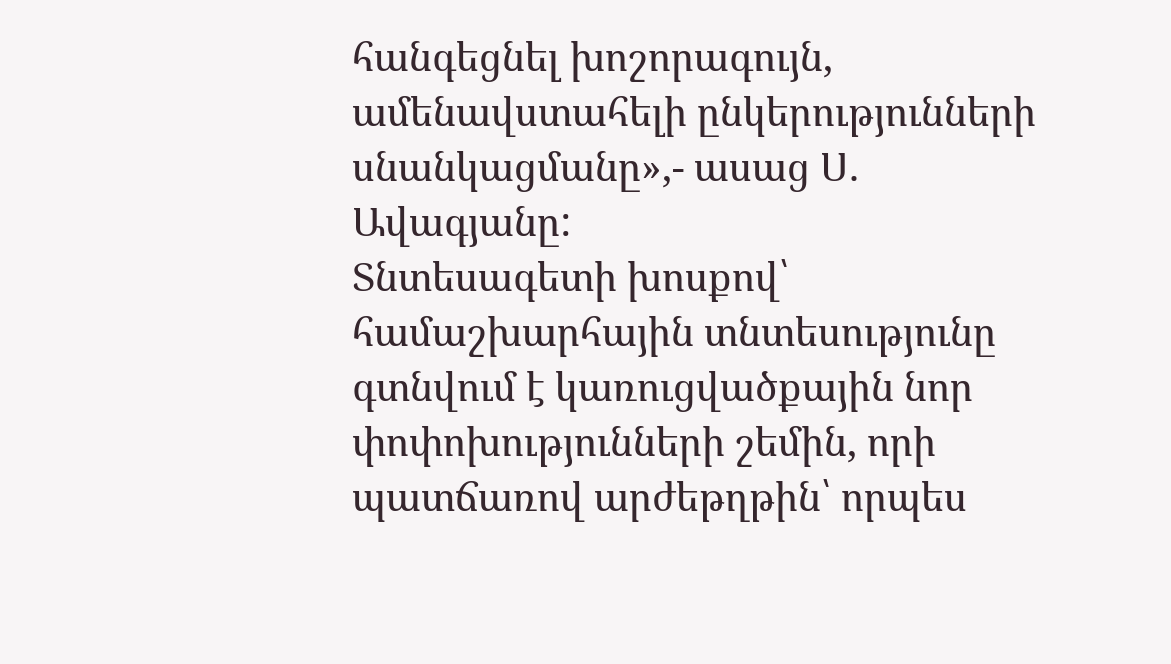հանգեցնել խոշորագույն, ամենավստահելի ընկերությունների սնանկացմանը»,- ասաց Ս. Ավագյանը:
Տնտեսագետի խոսքով՝ համաշխարհային տնտեսությունը գտնվում է կառուցվածքային նոր փոփոխությունների շեմին, որի պատճառով արժեթղթին՝ որպես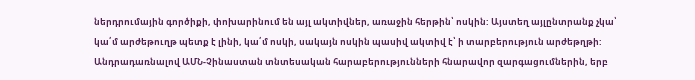ներդրումային գործիքի, փոխարինում են այլ ակտիվներ, առաջին հերթին՝ ոսկին: Այստեղ այլընտրանք չկա՝ կա՛մ արժեթուղթ պետք է լինի, կա՛մ ոսկի, սակայն ոսկին պասիվ ակտիվ է՝ ի տարբերություն արժեթղթի:
Անդրադառնալով ԱՄՆ-Չինաստան տնտեսական հարաբերությունների հնարավոր զարգացումներին, երբ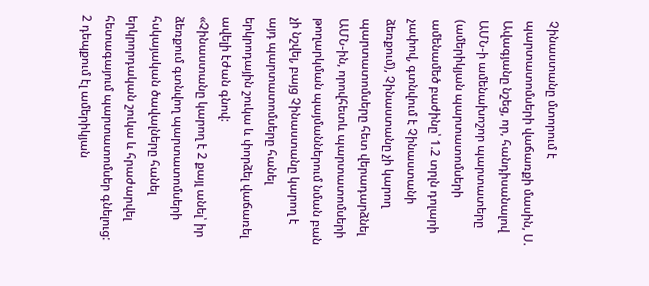Չինաստանը մտորում է պարտատոմսերի վաճառքի մասին, Ս. Ավագյանը նշեց, որ, հանդիսանալով ԱՄՆ-ի ամենախոշոր պարտատերը (ամերիկյան պարտատոմսերի ամենամեծ բաժինը՝ 1.2 տրլն դոլարի չափով, գտնվում է Չինաստանի ձեռքում), Չինաստանը չի կարող պարտատոմսերը հետ վերադարձնել ԱՄՆ-ին, որովհետև պարտատոմսերի թողարկման պայմաններում նման բան չի նշվել, բայց Չինաստանը կարող է այդ պարտատոմսերը հանել երկրոդային շուկա և փորձել վաճառել ավելի էժան գնով:
«Չինաստանը կարող է 2 քայլ անել՝ իր ձեռքում գտնվող պարտատոմսերի հսկայական ծավալները հանել երկրորդական շուկա և հրաժարվել հետագայում պարտատոմսեր գնելուց: 2 դեպքում էլ ամերիկյան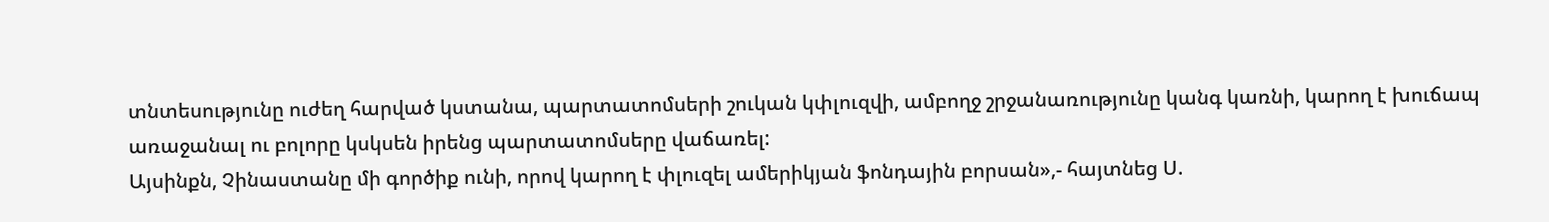տնտեսությունը ուժեղ հարված կստանա, պարտատոմսերի շուկան կփլուզվի, ամբողջ շրջանառությունը կանգ կառնի, կարող է խուճապ առաջանալ ու բոլորը կսկսեն իրենց պարտատոմսերը վաճառել:
Այսինքն, Չինաստանը մի գործիք ունի, որով կարող է փլուզել ամերիկյան ֆոնդային բորսան»,- հայտնեց Ս.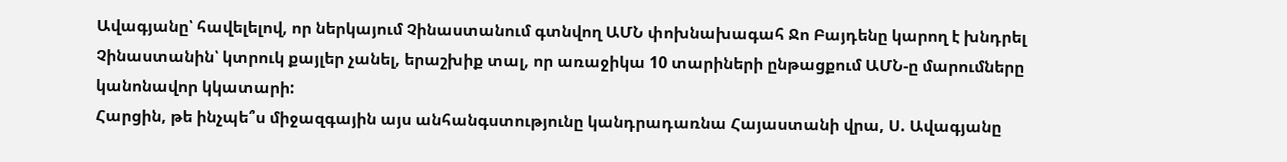Ավագյանը՝ հավելելով, որ ներկայում Չինաստանում գտնվող ԱՄՆ փոխնախագահ Ջո Բայդենը կարող է խնդրել Չինաստանին՝ կտրուկ քայլեր չանել, երաշխիք տալ, որ առաջիկա 10 տարիների ընթացքում ԱՄՆ-ը մարումները կանոնավոր կկատարի:
Հարցին, թե ինչպե՞ս միջազգային այս անհանգստությունը կանդրադառնա Հայաստանի վրա, Ս. Ավագյանը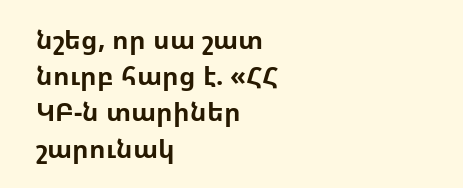նշեց, որ սա շատ նուրբ հարց է. «ՀՀ ԿԲ-ն տարիներ շարունակ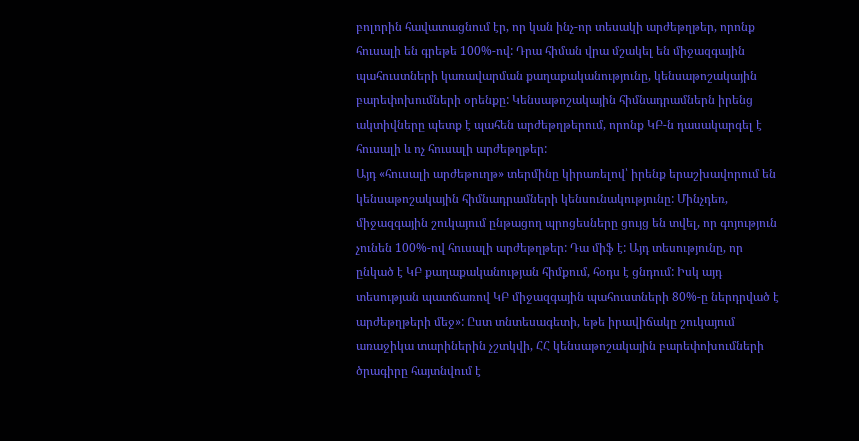բոլորին հավատացնում էր, որ կան ինչ-որ տեսակի արժեթղթեր, որոնք հուսալի են գրեթե 100%-ով: Դրա հիման վրա մշակել են միջազգային պահուստների կառավարման քաղաքականությունը, կենսաթոշակային բարեփոխումների օրենքը: Կենսաթոշակային հիմնադրամներն իրենց ակտիվները պետք է պահեն արժեթղթերում, որոնք ԿԲ-ն դասակարգել է հուսալի և ոչ հուսալի արժեթղթեր:
Այդ «հուսալի արժեթուղթ» տերմինը կիրառելով՝ իրենք երաշխավորում են կենսաթոշակային հիմնադրամների կենսունակությունը: Մինչդեռ, միջազգային շուկայում ընթացող պրոցեսները ցույց են տվել, որ գոյություն չունեն 100%-ով հուսալի արժեթղթեր: Դա միֆ է: Այդ տեսությունը, որ ընկած է ԿԲ քաղաքականության հիմքում, հօդս է ցնդում: Իսկ այդ տեսության պատճառով ԿԲ միջազգային պահուստների 80%-ը ներդրված է արժեթղթերի մեջ»: Ըստ տնտեսագետի, եթե իրավիճակը շուկայում առաջիկա տարիներին չշտկվի, ՀՀ կենսաթոշակային բարեփոխումների ծրագիրը հայտնվում է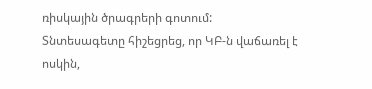ռիսկային ծրագրերի գոտում:
Տնտեսագետը հիշեցրեց, որ ԿԲ-ն վաճառել է ոսկին,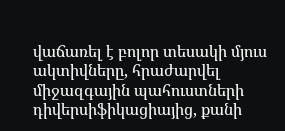վաճառել է բոլոր տեսակի մյուս ակտիվները, հրաժարվել միջազգային պահուստների դիվերսիֆիկացիայից, քանի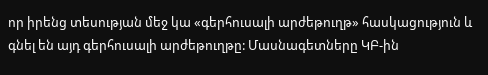որ իրենց տեսության մեջ կա «գերհուսալի արժեթուղթ» հասկացություն և գնել են այդ գերհուսալի արժեթուղթը: Մասնագետները ԿԲ-ին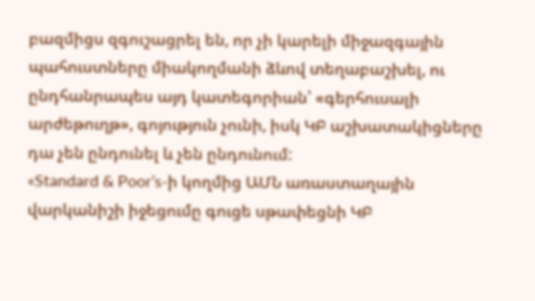բազմիցս զգուշացրել են, որ չի կարելի միջազգային պահուստները միակողմանի ձևով տեղաբաշխել, ու ընդհանրապես այդ կատեգորիան՝ «գերհուսալի արժեթուղթ», գոյություն չունի, իսկ ԿԲ աշխատակիցները դա չեն ընդունել և չեն ընդունում:
«Standard & Poor’s-ի կողմից ԱՄՆ առաստաղային վարկանիշի իջեցումը գուցե սթափեցնի ԿԲ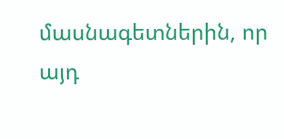մասնագետներին, որ այդ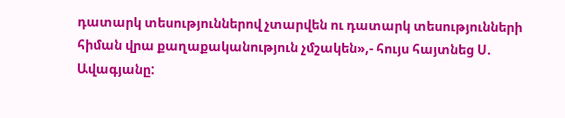դատարկ տեսություններով չտարվեն ու դատարկ տեսությունների հիման վրա քաղաքականություն չմշակեն»,- հույս հայտնեց Ս. Ավագյանը: